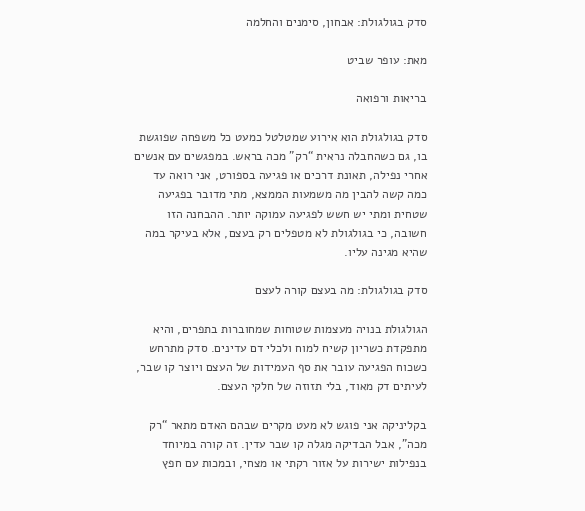סדק בגולגולת: אבחון, סימנים והחלמה

מאת: עופר שביט

בריאות ורפואה

סדק בגולגולת הוא אירוע שמטלטל כמעט כל משפחה שפוגשת בו, גם כשהחבלה נראית “רק” מכה בראש. במפגשים עם אנשים אחרי נפילה, תאונת דרכים או פגיעה בספורט, אני רואה עד כמה קשה להבין מה משמעות הממצא, מתי מדובר בפגיעה שטחית ומתי יש חשש לפגיעה עמוקה יותר. ההבחנה הזו חשובה, כי בגולגולת לא מטפלים רק בעצם, אלא בעיקר במה שהיא מגינה עליו.

סדק בגולגולת: מה בעצם קורה לעצם

הגולגולת בנויה מעצמות שטוחות שמחוברות בתפרים, והיא מתפקדת כשריון קשיח למוח ולכלי דם עדינים. סדק מתרחש כשכוח הפגיעה עובר את סף העמידות של העצם ויוצר קו שבר, לעיתים דק מאוד, בלי תזוזה של חלקי העצם.

בקליניקה אני פוגש לא מעט מקרים שבהם האדם מתאר “רק מכה”, אבל הבדיקה מגלה קו שבר עדין. זה קורה במיוחד בנפילות ישירות על אזור רקתי או מצחי, ובמכות עם חפץ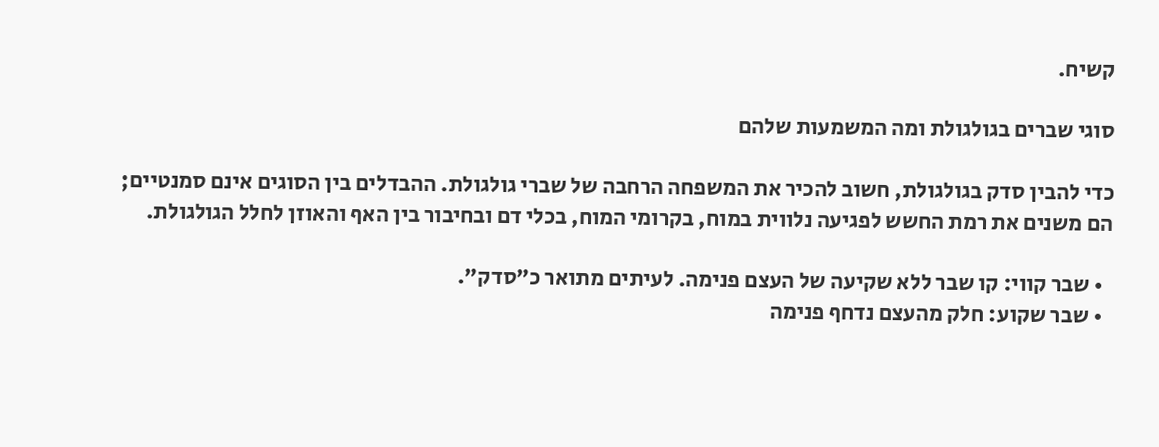קשיח.

סוגי שברים בגולגולת ומה המשמעות שלהם

כדי להבין סדק בגולגולת, חשוב להכיר את המשפחה הרחבה של שברי גולגולת. ההבדלים בין הסוגים אינם סמנטיים; הם משנים את רמת החשש לפגיעה נלווית במוח, בקרומי המוח, בכלי דם ובחיבור בין האף והאוזן לחלל הגולגולת.

  • שבר קווי: קו שבר ללא שקיעה של העצם פנימה. לעיתים מתואר כ”סדק”.
  • שבר שקוע: חלק מהעצם נדחף פנימה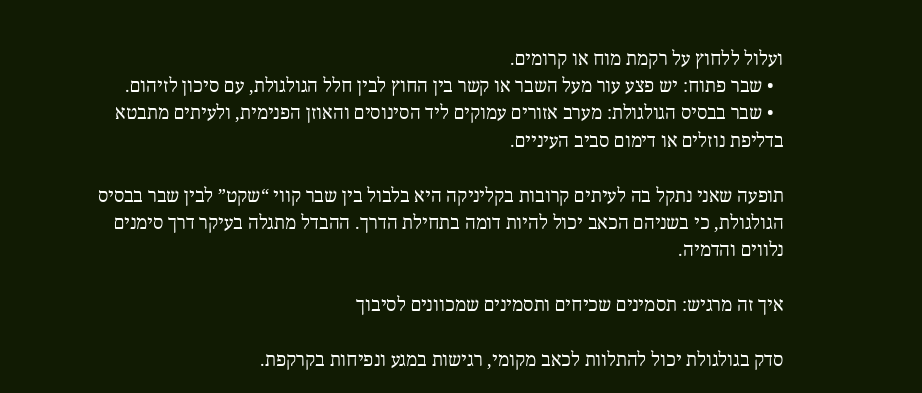ועלול ללחוץ על רקמת מוח או קרומים.
  • שבר פתוח: יש פצע עור מעל השבר או קשר בין החוץ לבין חלל הגולגולת, עם סיכון לזיהום.
  • שבר בבסיס הגולגולת: מערב אזורים עמוקים ליד הסינוסים והאוזן הפנימית, ולעיתים מתבטא בדליפת נוזלים או דימום סביב העיניים.

תופעה שאני נתקל בה לעיתים קרובות בקליניקה היא בלבול בין שבר קווי “שקט” לבין שבר בבסיס הגולגולת, כי בשניהם הכאב יכול להיות דומה בתחילת הדרך. ההבדל מתגלה בעיקר דרך סימנים נלווים והדמיה.

איך זה מרגיש: תסמינים שכיחים ותסמינים שמכוונים לסיבוך

סדק בגולגולת יכול להתלוות לכאב מקומי, רגישות במגע ונפיחות בקרקפת.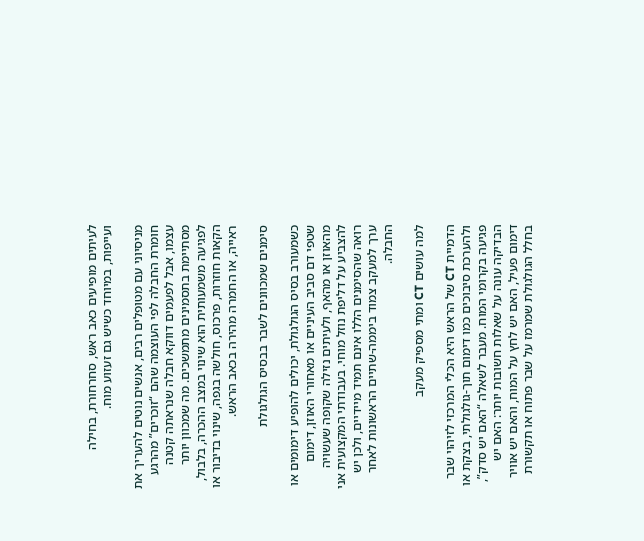לעיתים מופיעים כאב ראש, סחרחורת, בחילה ועייפות, במיוחד כשיש גם זעזוע מוח.

מניסיוני עם מטופלים רבים, אנשים נוטים להעריך את חומרת החבלה לפי העוצמה שהם “זוכרים” מהרגע עצמו, אבל לפעמים דווקא חבלה שנראתה קטנה מסתיימת בתסמינים מתמשכים. מה שמכוון יותר לפגיעה משמעותית הוא שינוי במצב ההכרה, בלבול, הקאות חוזרות, פרכוס, חולשה בגפה, שינוי בדיבור או ראייה, או החמרה מהירה בכאב הראש.

סימנים שמכוונים לשבר בבסיס הגולגולת

כשמעורב בסיס הגולגולת, יכולים להופיע דימומים או שטפי דם סביב העיניים או מאחורי האוזן, דימום מהאוזן או מהאף, ולעיתים נזילה שקופה שעשויה להצביע על דליפת נוזל מוחי. בעבודתי המקצועית אני רואה שהסימנים הללו אינם תמיד מיידיים, ולכן יש ערך למעקב צמוד ביממה-שתיים הראשונות לאחר החבלה.

למה עושים CT ומתי מספיק מעקב

הדמיית CT של הראש היא הכלי המרכזי לזיהוי שבר ולהערכת סיבוכים כמו דימום תוך-גולגולתי, בצקת או פגיעה בקרומי המוח. מעבר לשאלה “האם יש סדק”, הבדיקה עונה על שאלות חשובות יותר: האם יש דימום פעיל, האם יש לחץ על המוח, והאם יש אוויר בחלל הגולגולת שמרמז על שבר פתוח או תקשורת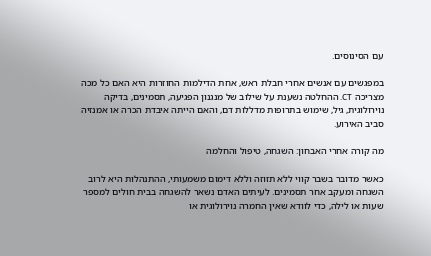עם הסינוסים.

במפגשים עם אנשים אחרי חבלת ראש, אחת הדילמות החוזרות היא האם כל מכה מצריכה CT. ההחלטה נשענת על שילוב של מנגנון הפגיעה, תסמינים, בדיקה נוירולוגית, גיל, שימוש בתרופות מדללות דם, והאם הייתה איבדת הכרה או אמנזיה סביב האירוע.

מה קורה אחרי האבחון: השגחה, טיפול והחלמה

כאשר מדובר בשבר קווי ללא תזוזה וללא דימום משמעותי, ההתנהלות היא לרוב השגחה ומעקב אחר תסמינים. לעיתים האדם נשאר להשגחה בבית חולים למספר שעות או לילה, כדי לוודא שאין החמרה נוירולוגית או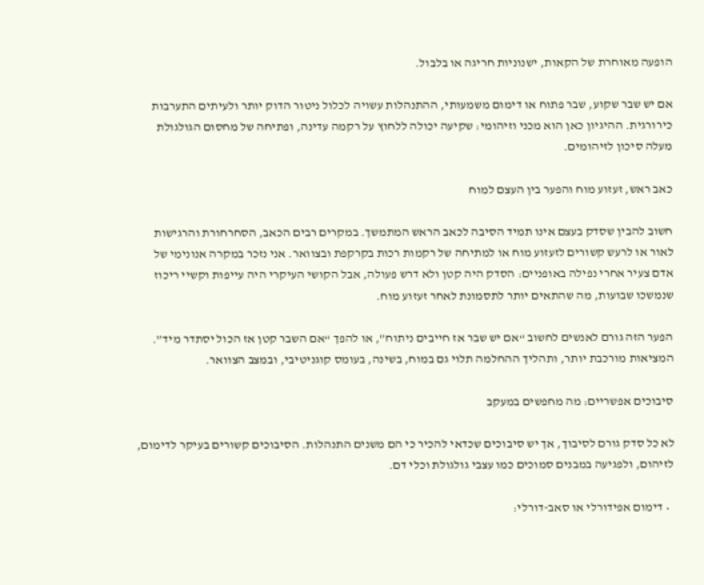הופעה מאוחרת של הקאות, ישנוניות חריגה או בלבול.

אם יש שבר שקוע, שבר פתוח או דימום משמעותי, ההתנהלות עשויה לכלול ניטור הדוק יותר ולעיתים התערבות כירורגית. ההיגיון כאן הוא מכני וזיהומי: שקיעה יכולה ללחוץ על רקמה עדינה, ופתיחה של מחסום הגולגולת מעלה סיכון לזיהומים.

כאב ראש, זעזוע מוח והפער בין העצם למוח

חשוב להבין שסדק בעצם אינו תמיד הסיבה לכאב הראש המתמשך. במקרים רבים הכאב, הסחרחורת והרגישות לאור או לרעש קשורים לזעזוע מוח או למתיחה של רקמות רכות בקרקפת ובצוואר. אני נזכר במקרה אנונימי של אדם צעיר אחרי נפילה באופניים: הסדק היה קטן ולא דרש פעולה, אבל הקושי העיקרי היה עייפות וקשיי ריכוז שנמשכו שבועות, מה שהתאים יותר לתסמונת לאחר זעזוע מוח.

הפער הזה גורם לאנשים לחשוב “אם יש שבר אז חייבים ניתוח”, או להפך “אם השבר קטן אז הכול יסתדר מיד”. המציאות מורכבת יותר, ותהליך ההחלמה תלוי גם במוח, בשינה, בעומס קוגניטיבי, ובמצב הצוואר.

סיבוכים אפשריים: מה מחפשים במעקב

לא כל סדק גורם לסיבוך, אך יש סיבוכים שכדאי להכיר כי הם משנים התנהלות. הסיבוכים קשורים בעיקר לדימום, לזיהום, ולפגיעה במבנים סמוכים כמו עצבי גולגולת וכלי דם.

  • דימום אפידורלי או סאב-דורלי: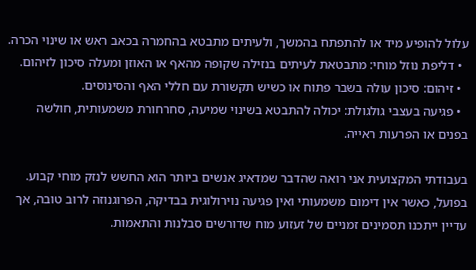עלול להופיע מיד או להתפתח בהמשך, ולעיתים מתבטא בהחמרה בכאב ראש או שינוי הכרה.
  • דליפת נוזל מוחי: מתבטאת לעיתים בנזילה שקופה מהאף או האוזן ומעלה סיכון לזיהום.
  • זיהום: סיכון עולה בשבר פתוח או כשיש תקשורת עם חללי האף והסינוסים.
  • פגיעה בעצבי גולגולת: יכולה להתבטא בשינוי שמיעה, סחרחורת משמעותית, חולשה בפנים או הפרעות ראייה.

בעבודתי המקצועית אני רואה שהדבר שמדאיג אנשים ביותר הוא החשש לנזק מוחי קבוע. בפועל, כאשר אין דימום משמעותי ואין פגיעה נוירולוגית בבדיקה, הפרוגנוזה לרוב טובה, אך עדיין ייתכנו תסמינים זמניים של זעזוע מוח שדורשים סבלנות והתאמות.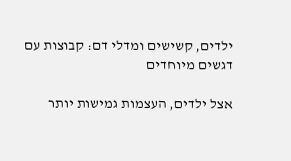ילדים, קשישים ומדלי דם: קבוצות עם דגשים מיוחדים

אצל ילדים, העצמות גמישות יותר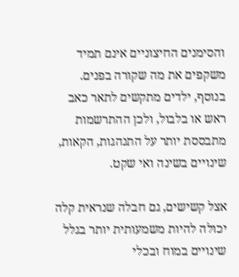והסימנים החיצוניים אינם תמיד משקפים את מה שקורה בפנים. בנוסף, ילדים מתקשים לתאר כאב ראש או בלבול, ולכן ההתרשמות מתבססת יותר על התנהגות, הקאות, שינויים בשינה ואי שקט.

אצל קשישים, גם חבלה שנראית קלה יכולה להיות משמעותית יותר בגלל שינויים במוח ובכלי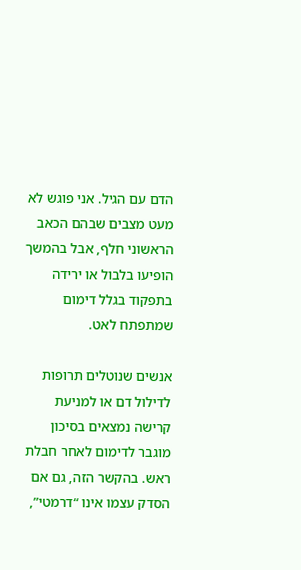הדם עם הגיל. אני פוגש לא מעט מצבים שבהם הכאב הראשוני חלף, אבל בהמשך הופיעו בלבול או ירידה בתפקוד בגלל דימום שמתפתח לאט.

אנשים שנוטלים תרופות לדילול דם או למניעת קרישה נמצאים בסיכון מוגבר לדימום לאחר חבלת ראש. בהקשר הזה, גם אם הסדק עצמו אינו “דרמטי”,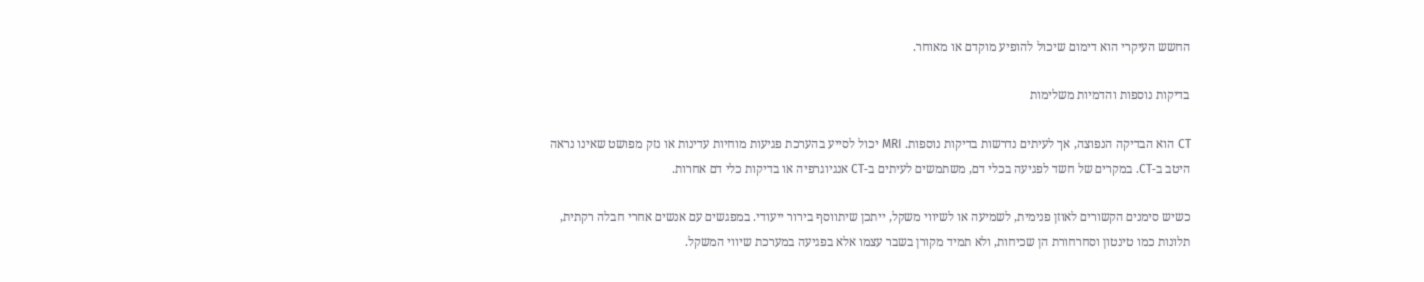החשש העיקרי הוא דימום שיכול להופיע מוקדם או מאוחר.

בדיקות נוספות והדמיות משלימות

CT הוא הבדיקה הנפוצה, אך לעיתים נדרשות בדיקות נוספות. MRI יכול לסייע בהערכת פגיעות מוחיות עדינות או נזק מפושט שאינו נראה היטב ב-CT. במקרים של חשד לפגיעה בכלי דם, משתמשים לעיתים ב-CT אנגיוגרפיה או בדיקות כלי דם אחרות.

כשיש סימנים הקשורים לאוזן פנימית, לשמיעה או לשיווי משקל, ייתכן שיתווסף בירור ייעודי. במפגשים עם אנשים אחרי חבלה רקתית, תלונות כמו טינטון וסחרחורת הן שכיחות, ולא תמיד מקורן בשבר עצמו אלא בפגיעה במערכת שיווי המשקל.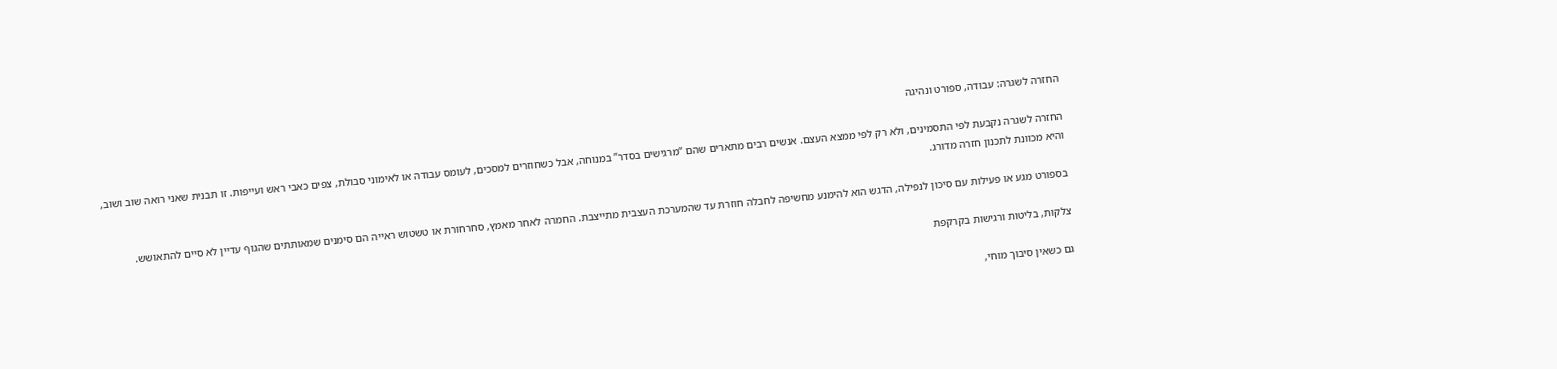החזרה לשגרה: עבודה, ספורט ונהיגה

החזרה לשגרה נקבעת לפי התסמינים, ולא רק לפי ממצא העצם. אנשים רבים מתארים שהם “מרגישים בסדר” במנוחה, אבל כשחוזרים למסכים, לעומס עבודה או לאימוני סבולת, צפים כאבי ראש ועייפות. זו תבנית שאני רואה שוב ושוב, והיא מכוונת לתכנון חזרה מדורג.

בספורט מגע או פעילות עם סיכון לנפילה, הדגש הוא להימנע מחשיפה לחבלה חוזרת עד שהמערכת העצבית מתייצבת. החמרה לאחר מאמץ, סחרחורת או טשטוש ראייה הם סימנים שמאותתים שהגוף עדיין לא סיים להתאושש.

צלקות, בליטות ורגישות בקרקפת

גם כשאין סיבוך מוחי,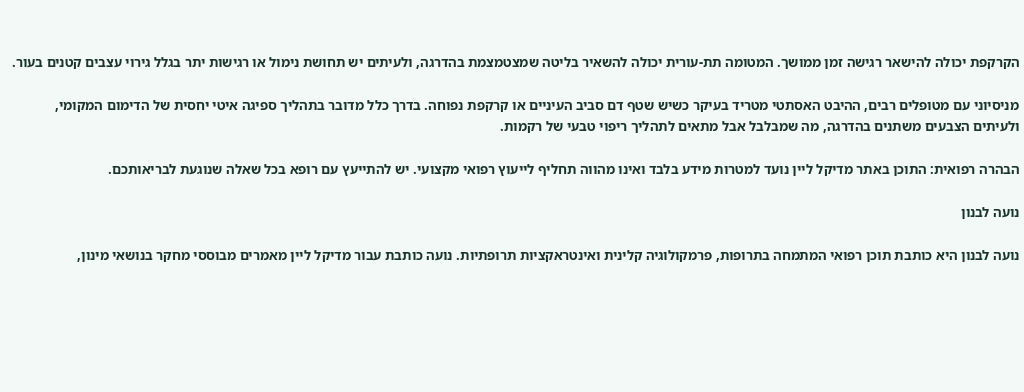הקרקפת יכולה להישאר רגישה זמן ממושך. המטומה תת-עורית יכולה להשאיר בליטה שמצטמצמת בהדרגה, ולעיתים יש תחושת נימול או רגישות יתר בגלל גירוי עצבים קטנים בעור.

מניסיוני עם מטופלים רבים, ההיבט האסתטי מטריד בעיקר כשיש שטף דם סביב העיניים או קרקפת נפוחה. בדרך כלל מדובר בתהליך ספיגה איטי יחסית של הדימום המקומי, ולעיתים הצבעים משתנים בהדרגה, מה שמבלבל אבל מתאים לתהליך ריפוי טבעי של רקמות.

הבהרה רפואית: התוכן באתר מדיקל ליין נועד למטרות מידע בלבד ואינו מהווה תחליף לייעוץ רפואי מקצועי. יש להתייעץ עם רופא בכל שאלה שנוגעת לבריאותכם.

נועה לבנון

נועה לבנון היא כותבת תוכן רפואי המתמחה בתרופות, פרמקולוגיה קלינית ואינטראקציות תרופתיות. נועה כותבת עבור מדיקל ליין מאמרים מבוססי מחקר בנושאי מינון,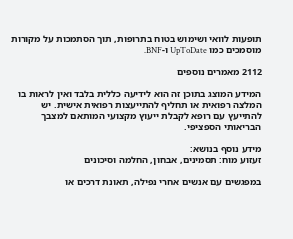תופעות לוואי ושימוש בטוח בתרופות, תוך הסתמכות על מקורות מוסמכים כמו UpToDate ו-BNF.

2112 מאמרים נוספים

המידע המוצג בתוכן זה הוא לידיעה כללית בלבד ואין לראות בו המלצה רפואית או תחליף להתייעצות רפואית אישית. יש להתייעץ עם רופא לקבלת ייעוץ מקצועי המותאם למצבך הבריאותי הספציפי.

מידע נוסף בנושא:
זעזוע מוח: תסמינים, אבחון, החלמה וסיכונים

במפגשים עם אנשים אחרי נפילה, תאונת דרכים או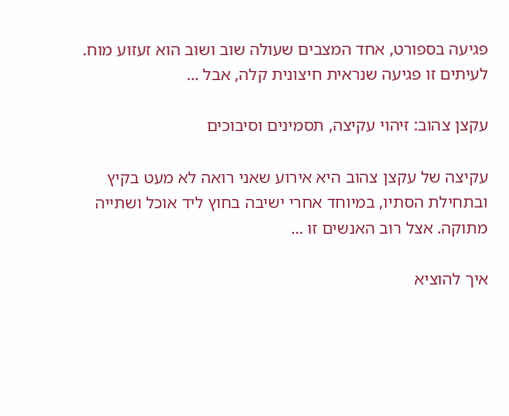פגיעה בספורט, אחד המצבים שעולה שוב ושוב הוא זעזוע מוח. לעיתים זו פגיעה שנראית חיצונית קלה, אבל ...

עקצן צהוב: זיהוי עקיצה, תסמינים וסיבוכים

עקיצה של עקצן צהוב היא אירוע שאני רואה לא מעט בקיץ ובתחילת הסתיו, במיוחד אחרי ישיבה בחוץ ליד אוכל ושתייה מתוקה. אצל רוב האנשים זו ...

איך להוציא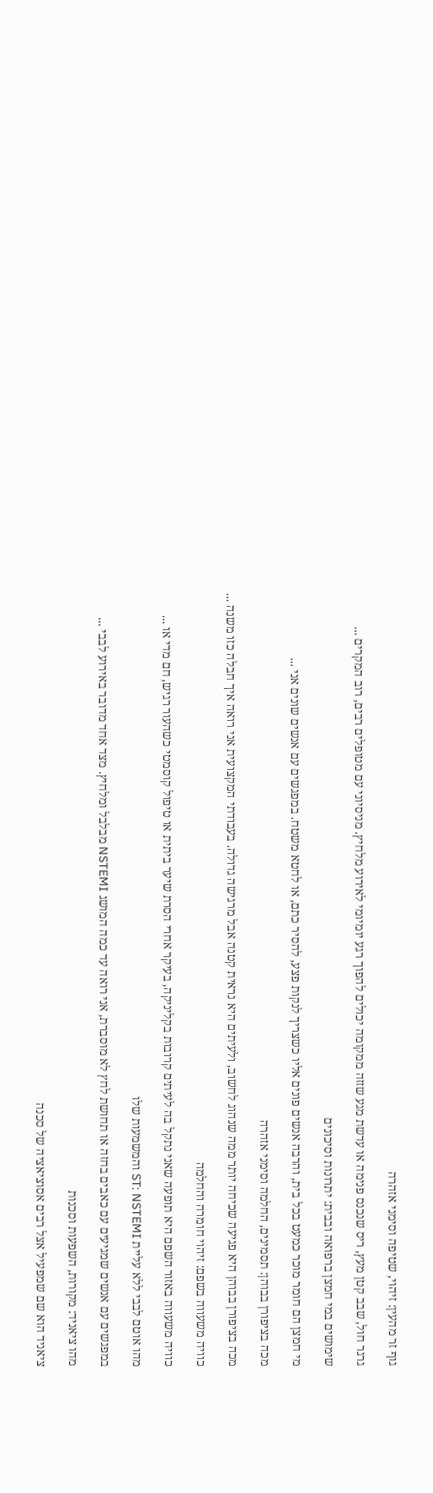גוף זר מהעין: זיהוי, שטיפה וסימני אזהרה

גרגר חול, שבב קטן מעץ, ריס שנכנס פנימה או עדשת מגע שזזה ממקומה יכולים להפוך רגע יומיומי לאירוע מלחיץ. מניסיוני עם מטופלים רבים, רוב המקרים ...

שימושים במי חמצן ברפואה ובבית: יתרונות וסיכונים

מי חמצן הם חומר מוכר כמעט בכל בית, והרבה אנשים פונים אליו כשצריך לנקות פצע, להסיר כתם, או לחטא משטח. במפגשים עם אנשים שונים אני ...

מכה בציפורן בבוהן: תסמינים, החלמה וסימני אזהרה

מכה בציפורן בבוהן היא פגיעה שכיחה יותר ממה שנהוג לחשוב, ולעיתים היא נראית קטנה אבל מרגישה גדולה. בעבודתי המקצועית אני רואה איך חבלה כזו משנה ...

כוויה משעווה בשפם: זיהוי חומרה והחלמה

כוויה משעווה באזור השפם היא תופעה שאני נתקל בה לעיתים קרובות בקליניקה, בעיקר אחרי הסרת שיער ביתית או טיפול קוסמטי כשהעור רגיש, חם מדי או ...

מהו אוטם לבבי ללא עליית ST: NSTEMI והמשמעות שלו

במפגשים עם אנשים שמגיעים עם כאבים בחזה או תחושת לחץ לא מוסברת, אני רואה עד כמה המושג NSTEMI מבלבל ומלחיץ. מצד אחד מדובר באירוע לבבי ...

מהו ציאניד: מקורות, השפעות וסכנות

ציאניד הוא שם שמפעיל אצל רבים אסוציאציה של סכנה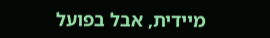מיידית, אבל בפועל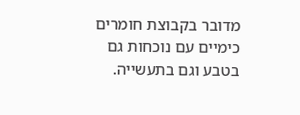מדובר בקבוצת חומרים כימיים עם נוכחות גם בטבע וגם בתעשייה.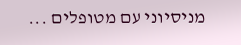מניסיוני עם מטופלים ...